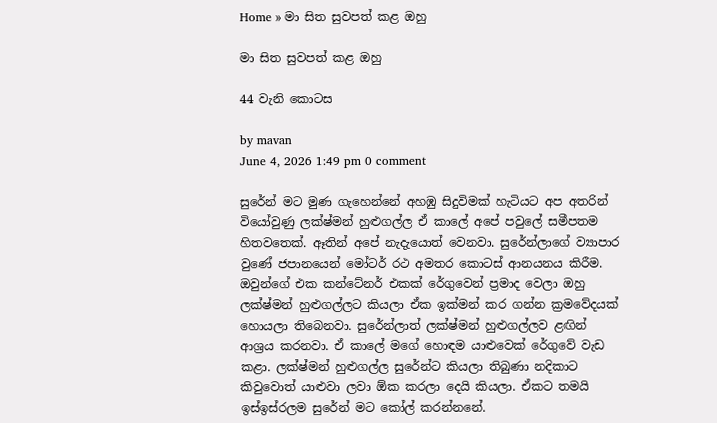Home » මා සිත සුවපත් කළ ඔහු

මා සිත සුවපත් කළ ඔහු

44 වැනි කොටස

by mavan
June 4, 2026 1:49 pm 0 comment

සුරේන් මට මුණ ගැහෙන්නේ අහඹු සිදුවිමක් හැටියට අප අතරින් වියෝවුණු ලක්ෂ්මන් හුළුගල්ල ඒ කාලේ අපේ පවුලේ සමීපතම හිතවතෙක්. ඈතින් අපේ නැදැයොත් වෙනවා. සුරේන්ලාගේ ව්‍යාපාර වුණේ ජපානයෙන් මෝටර් රථ අමතර කොටස් ආනයනය කිරීම. ඔවුන්ගේ එක කන්ටේනර් එකක් රේගුවෙන් ප්‍රමාද වෙලා ඔහු ලක්ෂ්මන් හුළුගල්ලට කියලා ඒක ඉක්මන් කර ගන්න ක්‍රමවේදයක් හොයලා තිබෙනවා. සුරේන්ලාත් ලක්ෂ්මන් හුළුගල්ලව ළඟින් ආශ්‍රය කරනවා. ඒ කාලේ මගේ හොඳම යාළුවෙක් රේගුවේ වැඩ කළා. ලක්ෂ්මන් හුළුගල්ල සුරේන්ට කියලා තිබුණා නදිකාට කිවුවොත් යාළුවා ලවා ඕක කරලා දෙයි කියලා. ඒකට තමයි ඉස්ඉස්රලම සුරේන් මට කෝල් කරන්නනේ.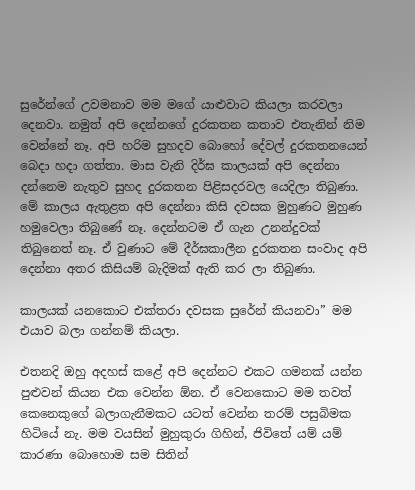සුරේන්ගේ උවමනාව මම මගේ යාළුවාට කියලා කරවලා දෙනවා. නමුත් අපි දෙන්නගේ දුරකතන කතාව එතැනින් නිම වෙන්නේ නෑ. අපි හරිම සුහදව බොහෝ දේවල් දුරකතනයෙන් බෙදා හදා ගත්තා. මාස වැනි දිර්ඝ කාලයක් අපි දෙන්නා දන්නෙම නැතුව සුහද දුරකතන පිළිසදරවල යෙදිලා තිබුණා. මේ කාලය ඇතුළත අපි දෙන්නා කිසි දවසක මුහුණට මුහුණ හමුවෙලා තිබුණේ නෑ. දෙන්නටම ඒ ගැන උනන්දුවක් තිබුනෙත් නෑ. ඒ වුණාට මේ දීර්ඝකාලීන දුරකතන සංවාද අපි දෙන්නා අතර කිසියම් බැදිමක් ඇති කර ලා තිබුණා.

කාලයක් යනකොට එක්තරා දවසක සුරේන් කියනවා” මම එයාව බලා ගන්නම් කියලා.

එතනදි ඔහු අදහස් කළේ අපි දෙන්නට එකට ගමනක් යන්න පුළුවන් කියන එක වෙන්න ඕන. ඒ වෙනකොට මම තවත් කෙනෙකුගේ බලාගැනීමකට යටත් වෙන්න තරම් පසුබිමක හිටියේ නැ. මම වයසින් මුහුකුරා ගිහින්, ජිවිතේ යම් යම් කාරණා බොහොම සම සිතින්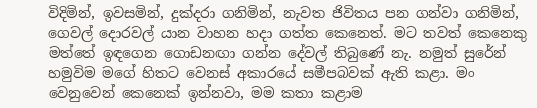විදිමින්, ඉවසමින්, දුක්දරා ගනිමින්, නැවත ජිවිතය පන ගන්වා ගනිමින්, ගෙවල් දොරවල් යාන වාහන හදා ගත්ත කෙනෙත්. මට තවත් කෙනෙකු මත්තේ ඉඳගෙන ගොඩනඟා ගන්න දේවල් තිබුණේ නැ. නමුත් සුරේන් හමුවිම මගේ හිතට වෙනස් අකාරයේ සමීපබවක් ඇති කළා. මං වෙනුවෙන් කෙනෙක් ඉන්නවා, මම කතා කළාම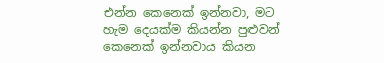එන්න කෙනෙක් ඉන්නවා, මට හැම දෙයක්ම කියන්න පුළුවන් කෙනෙක් ඉන්නවාය කියන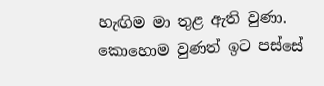හැඟිම මා තුළ ඇති වුණා. කොහොම වුණත් ඉට පස්සේ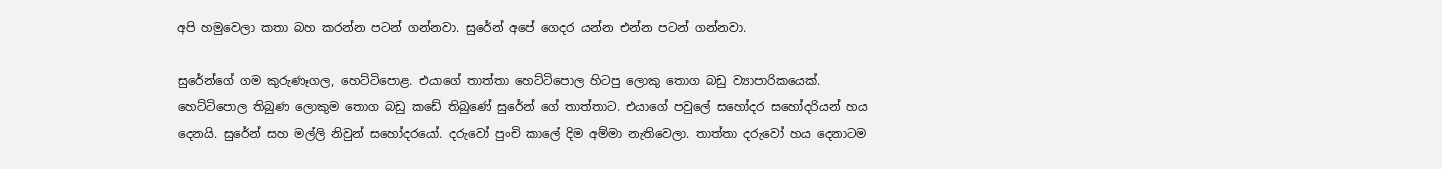අපි හමුවෙලා කතා බහ කරන්න පටන් ගන්නවා. සුරේන් අපේ ගෙදර යන්න එන්න පටන් ගන්නවා.

සුරේන්ගේ ගම කුරුණෑගල, හෙට්ටිපොළ. එයාගේ තාත්තා හෙට්ටිපොල හිටපු ලොකු තොග බඩු ව්‍යාපාරිකයෙක්. හෙට්ටිපොල තිබුණ ලොකුම තොග බඩු කඩේ තිබුණේ සුරේන් ගේ තාත්තාට. එයාගේ පවුලේ සහෝදර සහෝදරියන් හය දෙනයි. සුරේන් සහ මල්ලි නිවුන් සහෝදරයෝ. දරුවෝ පුංචි කාලේ දිම අම්මා නැතිවෙලා. තාත්තා දරුවෝ හය දෙනාටම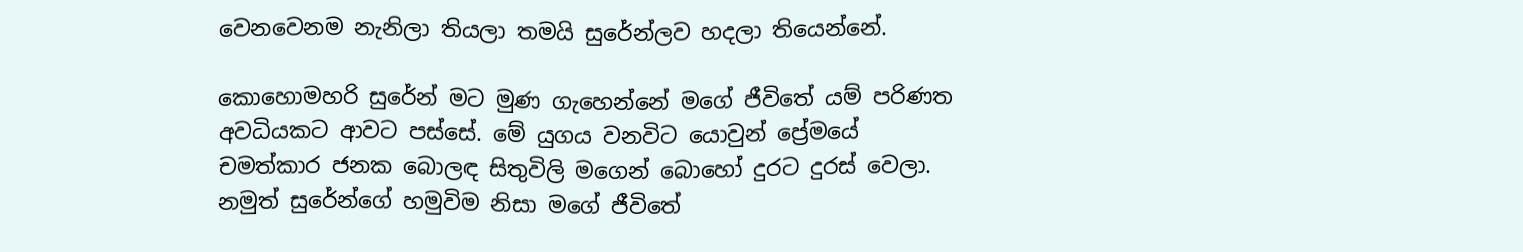වෙනවෙනම නැනිලා තියලා තමයි සුරේන්ලව හදලා තියෙන්නේ.

කොහොමහරි සුරේන් මට මුණ ගැහෙන්නේ මගේ ජීවිතේ යම් පරිණත අවධියකට ආවට පස්සේ. මේ යුගය වනවිට යොවුන් ප්‍රේමයේ චමත්කාර ජනක බොලඳ සිතුවිලි මගෙන් බොහෝ දුරට දුරස් වෙලා. නමුත් සුරේන්ගේ හමුවිම නිසා මගේ ජීවිතේ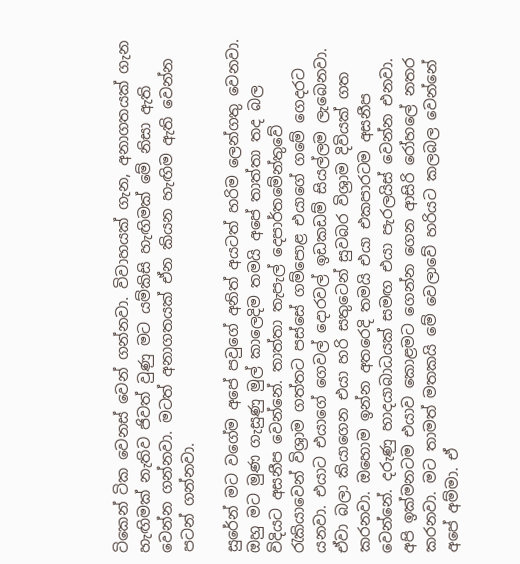ටිකෙන් ටික වෙනස් වෙන් ගන්නවා. විවාහයක් ගැන, අනාගතයක් ගැන හැඟිමක් නැතිව ජිවත් වුණු මට යම්කිසි හැඟිමක් මේ නිසා ඇති වෙන්න ගන්නවා. මටත් අනාගතයක් ඒන කියන හැඟිම ඇති වෙන්න පටන් ගන්නවා.

සුරේන් මට වගේම අපේ පවුගේ අනිත් අයටත් හරිම ලෙන්ගතු වෙනවා. ඔහු මට මුණ ගැසුණු මුල් කාලෙදිම තමයි අපේ තාත්තා තද බල විදියට අසනීප වෙන්නේ. තාත්තා තැපැල් දෙපාර්තමේන්තුවේ රැකියාවෙන් විශ්‍රාම ගත්තට පස්සේ ගම්පොළ එයාගේ ගමේ ගෙදරට යනවා. එයාට එයාගේ ගෙවල් දොරවල් ඉඩකඩම් සියල්ලම ලැබෙනවා. ඒවා බලා කියාගෙන එයා හරි සතුටෙන් සුවබර විශ්‍රාම දිවියක් ගත කරනවා. ඔහොම ඉන්න අතරෙදි තමයි එයා එකපාරටම අසනීප වෙන්නේ. දරුණු හාදයාබාධයක් සමඟ එයා පැරලයිස් වෙන්න එනවා. අපි ඉක්මනටම එයාව කොළමට ගෙන්න ගෙන ආසිරි රෝහලේ නතර කරනවා. මට තාමත් මතකයි මේ වෙලාවේ හරියට කලබල වෙන්නේ අපේ අම්මා. ඒ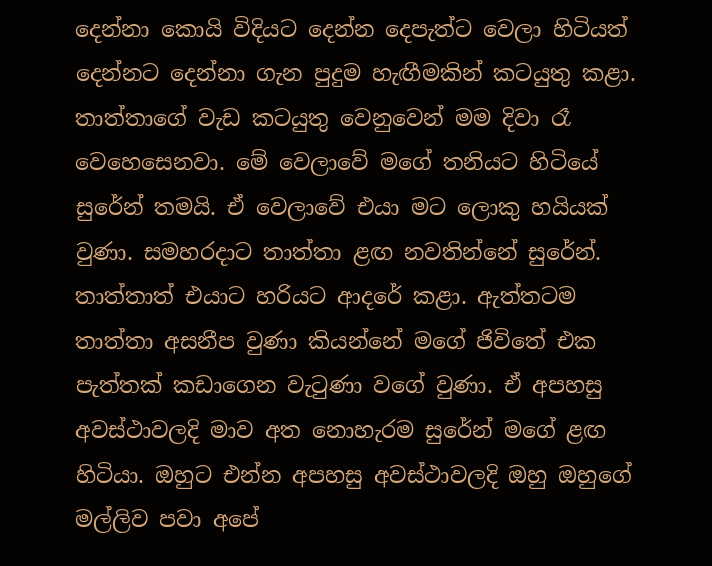දෙන්නා කොයි විදියට දෙන්න දෙපැත්ට වෙලා හිටියත් දෙන්නට දෙන්නා ගැන පුදුම හැඟීමකින් කටයුතු කළා. තාත්තාගේ වැඩ කටයුතු වෙනුවෙන් මම දිවා රෑ වෙහෙසෙනවා. මේ වෙලාවේ මගේ තනියට හිටියේ සුරේන් තමයි. ඒ වෙලාවේ එයා මට ලොකු හයියක් වුණා. සමහරදාට තාත්තා ළඟ නවතින්නේ සුරේන්. තාත්තාත් එයාට හරියට ආදරේ කළා. ඇත්තටම තාත්තා අසනීප වුණා කියන්නේ මගේ ජිවිතේ එක පැත්තක් කඩාගෙන වැටුණා වගේ වුණා. ඒ අපහසු අවස්ථාවලදි මාව අත නොහැරම සුරේන් මගේ ළඟ හිටියා. ඔහුට එන්න අපහසු අවස්ථාවලදි ඔහු ඔහුගේ මල්ලිව පවා අපේ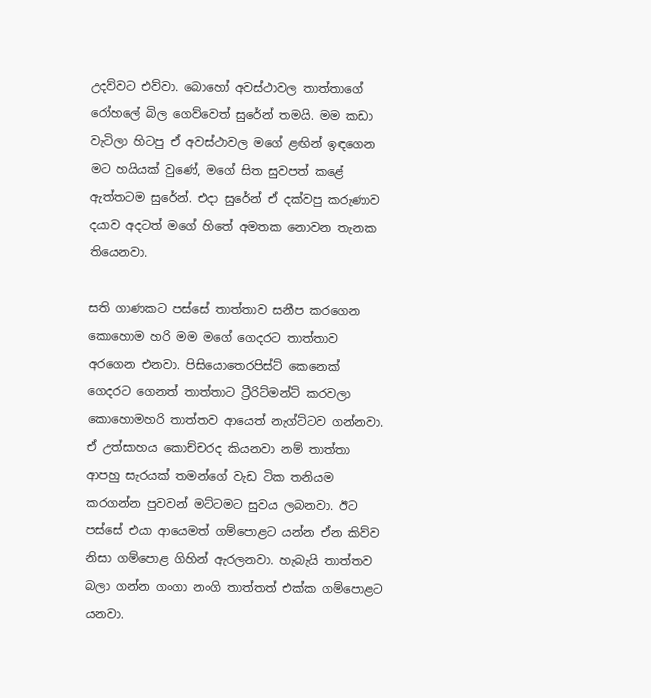උදව්වට එව්වා. බොහෝ අවස්ථාවල තාත්තාගේ රෝහලේ බිල ගෙව්වෙත් සුරේන් තමයි. මම කඩා වැටිලා හිටපු ඒ අවස්ථාවල මගේ ළඟින් ඉඳගෙන මට හයියක් වුණේ, මගේ සිත සුවපත් කළේ ඇත්තටම සුරේන්. එදා සුරේන් ඒ දක්වපු කරුණාව දයාව අදටත් මගේ හිතේ අමතක නොවන තැනක තියෙනවා.

සති ගාණකට පස්සේ තාත්තාව සනීප කරගෙන කොහොම හරි මම මගේ ගෙදරට තාත්තාව අරගෙන එනවා. පිසියොතෙරපිස්ට් කෙනෙක් ගෙදරට ගෙනත් තාත්තාට ට්‍රීරිට්මන්ට් කරවලා කොහොමහරි තාත්තව ආයෙත් නැග්ට්ටව ගන්නවා. ඒ උත්සාහය කොච්චරද කියනවා නම් තාත්තා ආපහු සැරයක් තමන්ගේ වැඩ ටික තනියම කරගන්න පුවවන් මට්ටමට සුවය ලබනවා. ඊට පස්සේ එයා ආයෙමත් ගම්පොළට යන්න ඒන කිව්ව නිසා ගම්පොළ ගිහින් ඇරලනවා. හැබැයි තාත්තව බලා ගන්න ගංගා නංගි තාත්තත් එක්ක ගම්පොළට යනවා.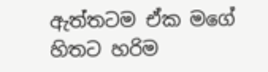ඇත්තටම ඒක මගේ හිතට හරිම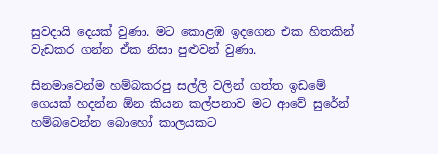සුවදායි දෙයක් වුණා. මට කොළඹ ඉදගෙන එක හිතකින් වැඩකර ගන්න ඒක නිසා පුළුවන් වුණා.

සිනමාවෙන්ම හම්බකරපු සල්ලි වලින් ගත්ත ඉඩමේ ගෙයක් හදන්න ඕන කියන කල්පනාව මට ආවේ සුරේන් හම්බවෙන්න බොහෝ කාලයකට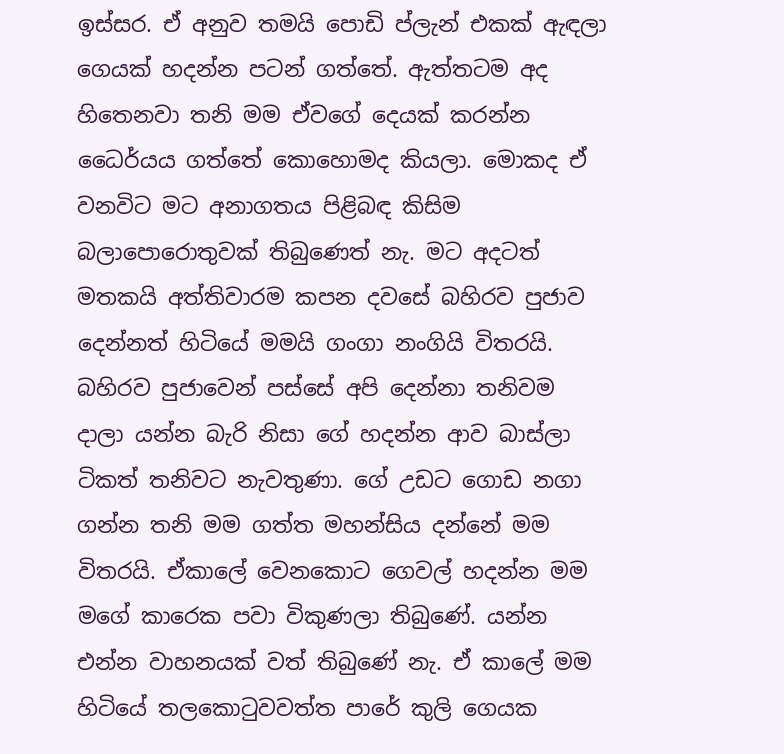ඉස්සර. ඒ අනුව තමයි පොඩි ප්ලැන් එකක් ඇඳලා ගෙයක් හදන්න පටන් ගත්තේ. ඇත්තටම අද හිතෙනවා තනි මම ඒවගේ දෙයක් කරන්න ධෛර්යය ගත්තේ කොහොමද කියලා. මොකද ඒ වනවිට මට අනාගතය පිළිබඳ කිසිම බලාපොරොතුවක් තිබුණෙත් නැ. මට අදටත් මතකයි අත්තිවාරම කපන දවසේ බහිරව පුජාව දෙන්නත් හිටියේ මමයි ගංගා නංගියි විතරයි. බහිරව පුජාවෙන් පස්සේ අපි දෙන්නා තනිවම දාලා යන්න බැරි නිසා ගේ හදන්න ආව බාස්ලා ටිකත් තනිවට නැවතුණා. ගේ උඩට ගොඩ නගා ගන්න තනි මම ගත්ත මහන්සිය දන්නේ මම විතරයි. ඒකාලේ වෙනකොට ගෙවල් හදන්න මම මගේ කාරෙක පවා විකුණලා තිබුණේ. යන්න එන්න වාහනයක් වත් තිබුණේ නැ. ඒ කාලේ මම හිටියේ තලකොටුවවත්ත පාරේ කුලි ගෙයක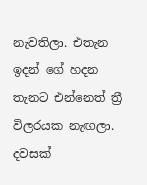නැවතිලා. එතැන ඉදන් ගේ හදන තැනට එන්නෙත් ත්‍රී විලරයක නැඟලා. දවසක්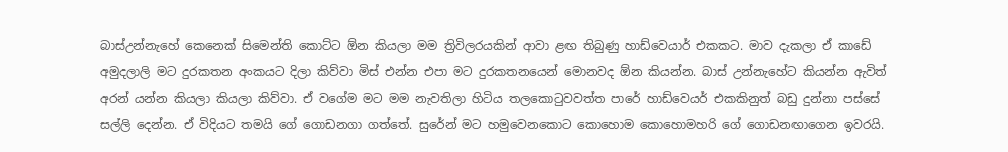බාස්උන්නැහේ කෙනෙක් සිමෙන්ති කොට්ට ඕන කියලා මම ත්‍රිවිලරයකින් ආවා ළඟ තිබුණු හාඩ්වෙයාර් එකකට. මාව දැකලා ඒ කාඩේ අමුදලාලි මට දුරකතන අංකයට දිලා කිව්වා මිස් එන්න එපා මට දුරකතනයෙන් මොනවද ඕන කියන්න. බාස් උන්නැහේට කියන්න ඇවිත් අරන් යන්න කියලා කියලා කිව්වා. ඒ වගේම මට මම නැවතිලා හිටිය තලකොටුවවත්ත පාරේ හාඩ්වෙයර් එකකිනුත් බඩු දුන්නා පස්සේ සල්ලි දෙන්න. ඒ විදියට තමයි ගේ ගොඩනගා ගත්තේ. සුරේන් මට හමුවෙනකොට කොහොම කොහොමහරි ගේ ගොඩනඟාගෙන ඉවරයි.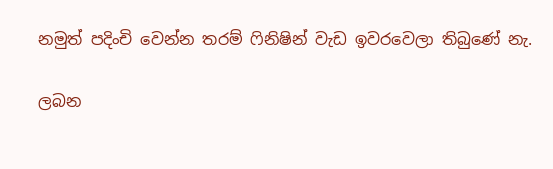නමුත් පදිංචි වෙන්න තරම් ෆිනිෂින් වැඩ ඉවරවෙලා තිබුණේ නැ.

ලබන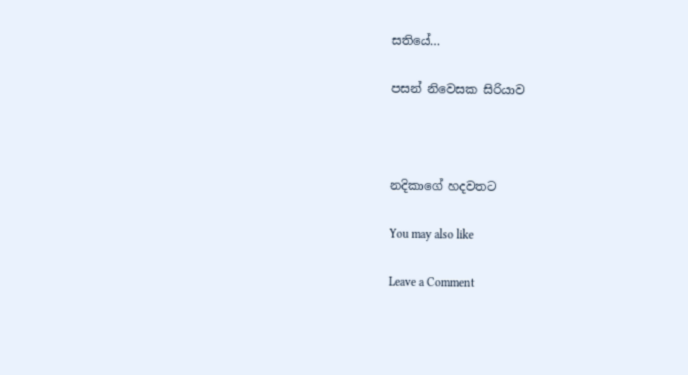සතියේ…

පසන් නිවෙසක සිරියාව



නදිකාගේ හදවතට

You may also like

Leave a Comment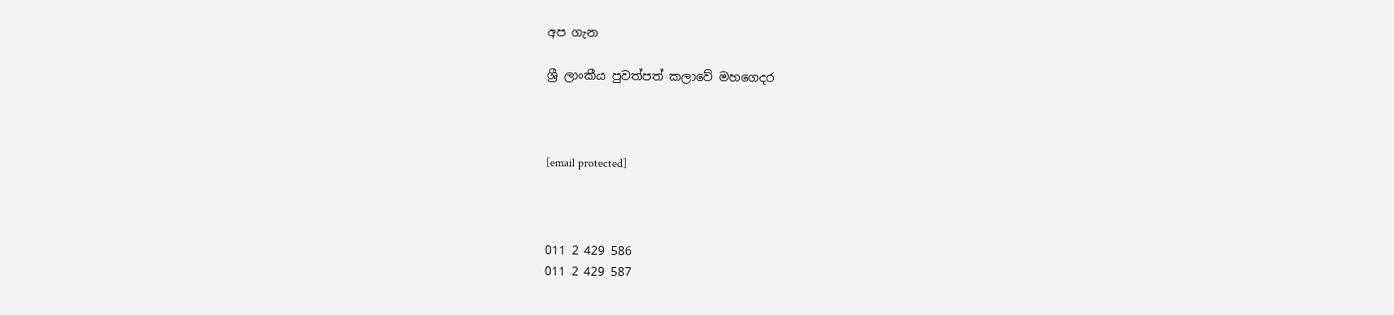අප ගැන

ශ්‍රී ලාංකීය පුවත්පත් කලාවේ මහගෙදර



[email protected]



011 2 429 586
011 2 429 587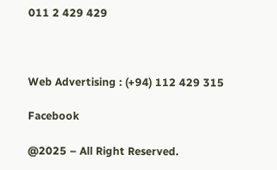011 2 429 429



Web Advertising : (+94) 112 429 315

Facebook

@2025 – All Right Reserved.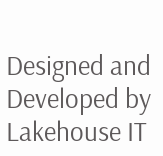Designed and Developed by Lakehouse IT